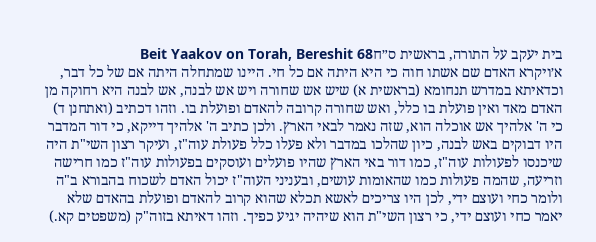בית יעקב על התורה, בראשית ס״חBeit Yaakov on Torah, Bereshit 68
א׳ויקרא האדם שם אשתו חוה כי היא היתה אם כל חי. היינו שמתחלה היתה אם של כל דבר, וכדאיתא במדרש תנחומא (בראשית א) שיש אש שחורה ויש אש לבנה, אש לבנה היא רחוקה מן האדם מאד ואין פועלת בו כלל, ואש שחורה קרובה להאדם ופועלת בו. וזהו דכתיב (ואתחנן ד) כי ה' אלהיך אש אוכלה הוא, שזה נאמר לבאי הארץ. ולכן כתיב ה' אלהיך דייקא, כי דור המדבר היו דבוקים באש לבנה, כיון שהלכו במדבר ולא פעלו כלל פעולת עוה"ז, ועיקר רצון השי"ת היה שיכנסו לפעולות עוה"ז, כמו דור באי הארץ שהיו פועלים ועוסקים בפעולות עוה"ז כמו חרישה וזריעה, שהמה פעולות כמו שהאומות עושים, ובעניני העוה"ז יכול האדם לשכוח בהבורא ב"ה ולומר כחי ועוצם ידי, לכן היו צריכים לאשא תכלא שהוא קרוב להאדם ופועלת בהאדם שלא יאמר כחי ועוצם ידי, כי רצון השי"ת הוא שיהיה יגיע כפיך. וזהו דאיתא בזוה"ק (משפטים קא.)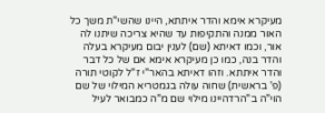מעיקרא אימא והדר איתתא, היינו שהשי"ת משך כל האור ממנה והתקיפות עד שהיא צריכה שיתנו לה אור, וכמו דאיתא (שם) לענין יבום מעיקרא בעלה והדר בנה, כמו כן מעיקרא אימא אם של כל דבר והדר איתתא. וזהו דאיתא בהאר"י ז"ל לקוטי תורה (פ' בראשית) שחוה עולה בגמטריא המילוי של שם הוי"ה ב"הרדהיינו מילוי שם מ"ה כמבואר לעיל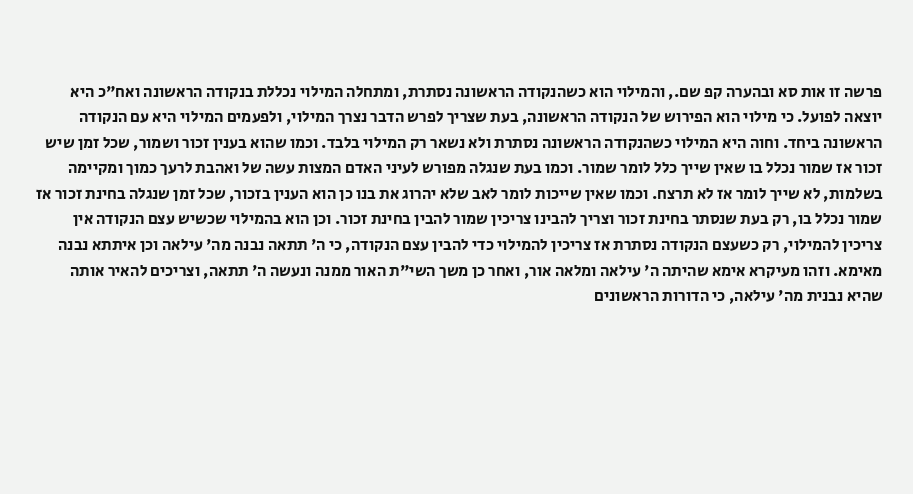פרשה זו אות סא ובהערה קפ שם., והמילוי הוא כשהנקודה הראשונה נסתרת, ומתחלה המילוי נכללת בנקודה הראשונה ואח"כ היא יוצאה לפועל. כי מילוי הוא הפירוש של הנקודה הראשונה, בעת שצריך לפרש הדבר נצרך המילוי, ולפעמים המילוי היא עם הנקודה הראשונה ביחד. וחוה היא המילוי כשהנקודה הראשונה נסתרת ולא נשאר רק המילוי בלבד. וכמו שהוא בענין זכור ושמור, שכל זמן שיש זכור אז שמור נכלל בו שאין שייך כלל לומר שמור. וכמו בעת שנגלה מפורש לעיני האדם המצות עשה של ואהבת לרעך כמוך ומקיימה בשלמות, לא שייך לומר אז לא תרצח. וכמו שאין שייכות לומר לאב שלא יהרוג את בנו כן הוא הענין בזכור, שכל זמן שנגלה בחינת זכור אז שמור נכלל בו, רק בעת שנסתר בחינת זכור וצריך להבינו צריכין שמור להבין בחינת זכור. וכן הוא בהמילוי שכשיש עצם הנקודה אין צריכין להמילוי, רק כשעצם הנקודה נסתרת אז צריכין להמילוי כדי להבין עצם הנקודה, כי ה' תתאה נבנה מה' עילאה וכן איתתא נבנה מאימא. וזהו מעיקרא אימא שהיתה ה' עילאה ומלאה אור, ואחר כן משך השי"ת האור ממנה ונעשה ה' תתאה, וצריכים להאיר אותה שהיא נבנית מה' עילאה, כי הדורות הראשונים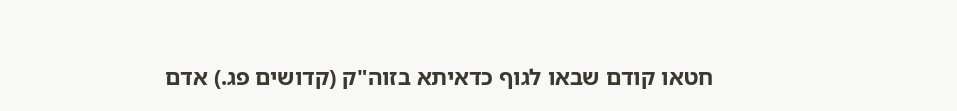חטאו קודם שבאו לגוף כדאיתא בזוה"ק (קדושים פג.) אדם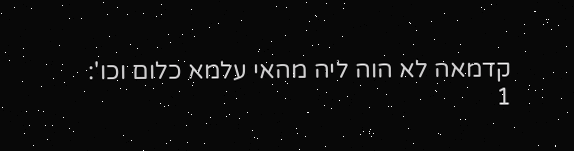קדמאה לא הוה ליה מהאי עלמא כלום וכו':
1